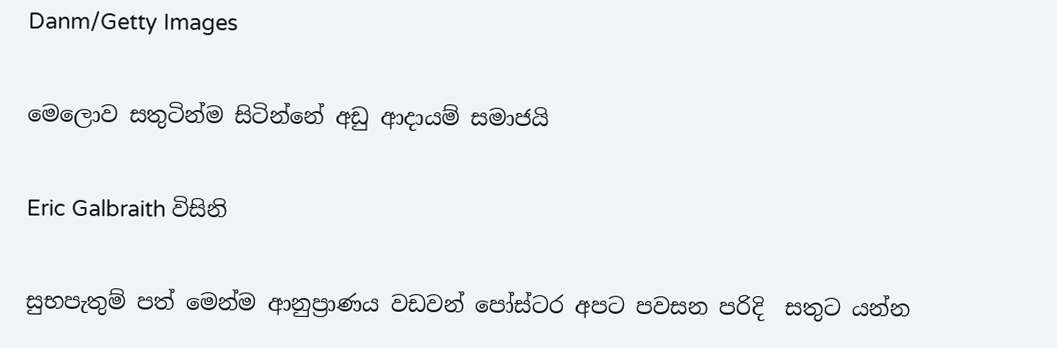Danm/Getty Images

මෙලොව සතුටින්ම සිටින්නේ අඩු ආදායම් සමාජයි

Eric Galbraith විසිනි

සුභපැතුම් පත් මෙන්ම ආනුප්‍රාණය වඩවන් පෝස්ටර අපට පවසන පරිදි  සතුට යන්න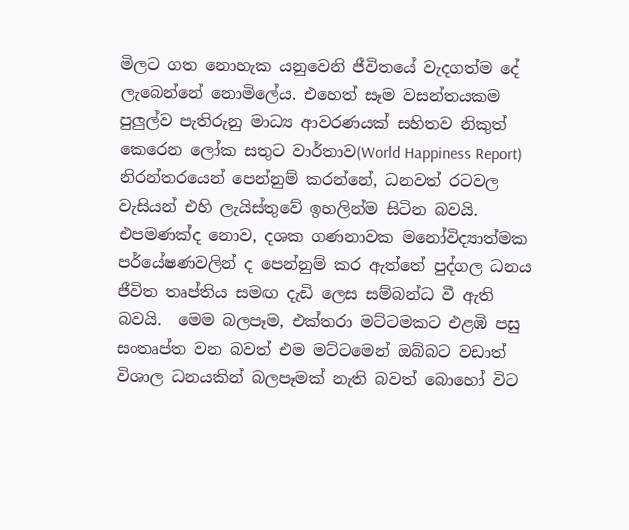මිලට ගත නොහැක යනුවෙනි ජීවිතයේ වැදගත්ම දේ ලැබෙන්නේ නොමිලේය. එහෙත් සෑම වසන්තයකම පුලුල්ව පැතිරුනු මාධ්‍ය ආවරණයක් සහිතව නිකුත් කෙරෙන ලෝක සතුට වාර්තාව(World Happiness Report) නිරන්තරයෙන් පෙන්නුම් කරන්නේ, ධනවත් රටවල වැසියන් එහි ලැයිස්තුවේ ඉහලින්ම සිටින බවයි. එපමණක්ද නොව, දශක ගණනාවක මනෝවිද්‍යාත්මක පර්යේෂණවලින් ද පෙන්නුම් කර ඇත්තේ පුද්ගල ධනය ජීවිත තෘප්තිය සමඟ දැඩි ලෙස සම්බන්ධ වී ඇති බවයි.  මෙම බලපෑම, එක්තරා මට්ටමකට එළඹි පසු සංතෘප්ත වන බවත් එම මට්ටමෙන් ඔබ්බට වඩාත් විශාල ධනයකින් බලපෑමක් නැති බවත් බොහෝ විට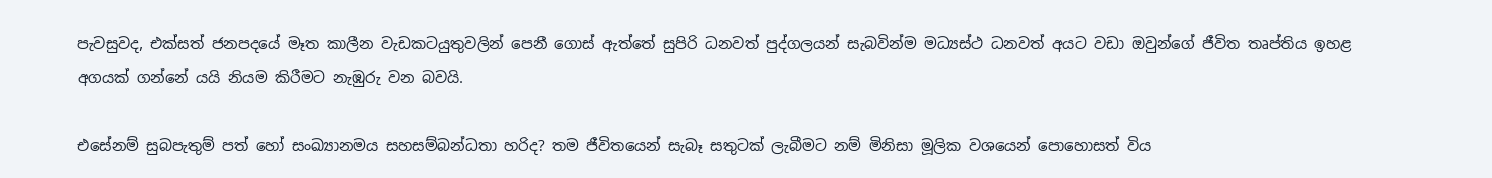පැවසුවද, එක්සත් ජනපදයේ මෑත කාලීන වැඩකටයුතුවලින් පෙනී ගොස් ඇත්තේ සුපිරි ධනවත් පුද්ගලයන් සැබවින්ම මධ්‍යස්ථ ධනවත් අයට වඩා ඔවුන්ගේ ජීවිත තෘප්තිය ඉහළ අගයක් ගන්නේ යයි නියම කිරීමට නැඹුරු වන බවයි.

එසේනම් සුබපැතුම් පත් හෝ සංඛ්‍යානමය සහසම්බන්ධතා හරිද? තම ජීවිතයෙන් සැබෑ සතුටක් ලැබීමට නම් මිනිසා මූලික වශයෙන් පොහොසත් විය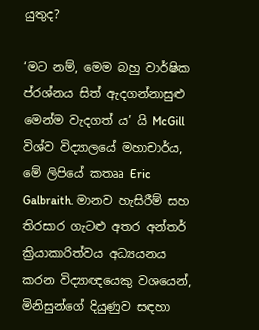යුතුද?

‘මට නම්, මෙම බහු වාර්ෂික ප්රශ්නය සිත් ඇදගන්නාසුළු මෙන්ම වැදගත් ය’ යි McGill විශ්ව විද්‍යාලයේ මහාචාර්ය, මේ ලිපියේ කතෲ Eric Galbraith. මානව හැසිරීම් සහ තිරසාර ගැටළු අතර අන්තර් ක්‍රියාකාරිත්වය අධ්‍යයනය කරන විද්‍යාඥයෙකු වශයෙන්, මිනිසුන්ගේ දියුණුව සඳහා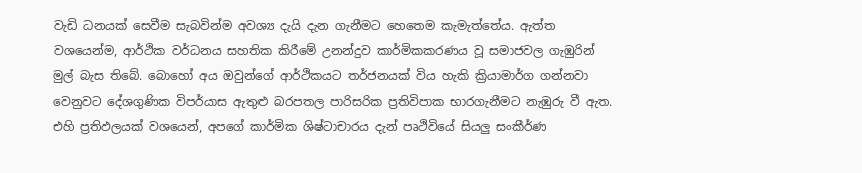වැඩි ධනයක් සෙවීම සැබවින්ම අවශ්‍ය දැයි දැන ගැනීමට හෙතෙම කැමැත්තේය. ඇත්ත වශයෙන්ම, ආර්ථික වර්ධනය සහතික කිරීමේ උනන්දුව කාර්මිකකරණය වූ සමාජවල ගැඹුරින් මුල් බැස තිබේ. බොහෝ අය ඔවුන්ගේ ආර්ථිකයට තර්ජනයක් විය හැකි ක්‍රියාමාර්ග ගන්නවා වෙනුවට දේශගුණික විපර්යාස ඇතුළු බරපතල පාරිසරික ප්‍රතිවිපාක භාරගැනීමට නැඹුරු වී ඇත. එහි ප්‍රතිඵලයක් වශයෙන්, අපගේ කාර්මික ශිෂ්ටාචාරය දැන් පෘථිවියේ සියලු සංකීර්ණ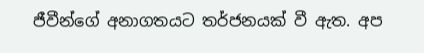ජීවීන්ගේ අනාගතයට තර්ජනයක් වී ඇත. අප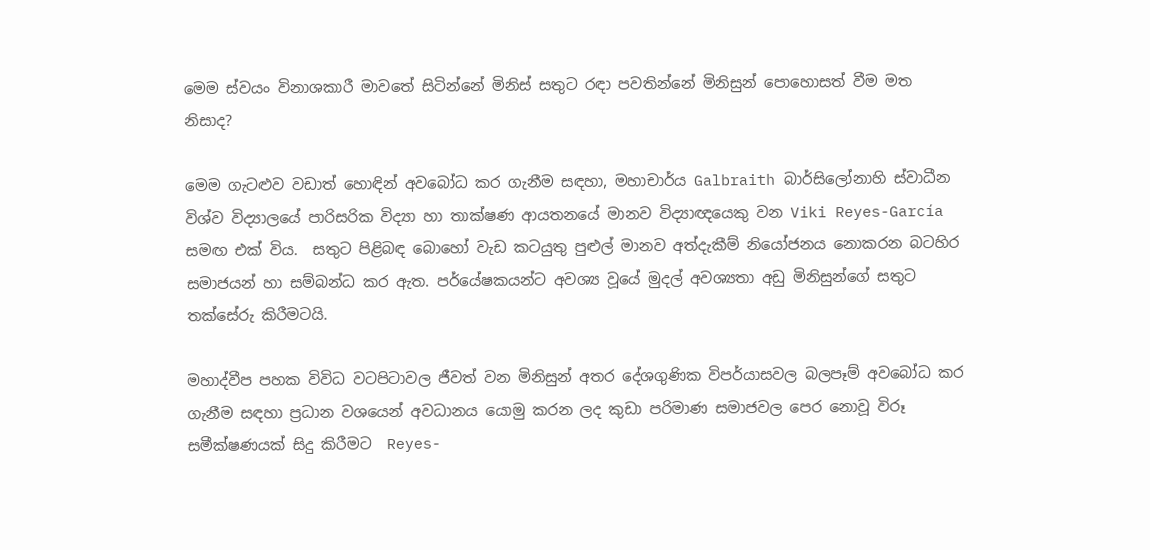මෙම ස්වයං විනාශකාරී මාවතේ සිටින්නේ මිනිස් සතුට රඳා පවතින්නේ මිනිසුන් පොහොසත් වීම මත නිසාද?

මෙම ගැටළුව වඩාත් හොඳින් අවබෝධ කර ගැනීම සඳහා, මහාචාර්ය Galbraith බාර්සිලෝනාහි ස්වාධීන විශ්ව විද්‍යාලයේ පාරිසරික විද්‍යා හා තාක්ෂණ ආයතනයේ මානව විද්‍යාඥයෙකු වන Viki Reyes-García සමඟ එක් විය.  සතුට පිළිබඳ බොහෝ වැඩ කටයුතු පුළුල් මානව අත්දැකීම් නියෝජනය නොකරන බටහිර සමාජයන් හා සම්බන්ධ කර ඇත. පර්යේෂකයන්ට අවශ්‍ය වූයේ මුදල් අවශ්‍යතා අඩු මිනිසුන්ගේ සතුට තක්සේරු කිරීමටයි.

මහාද්වීප පහක විවිධ වටපිටාවල ජීවත් වන මිනිසුන් අතර දේශගුණික විපර්යාසවල බලපෑම් අවබෝධ කර ගැනීම සඳහා ප්‍රධාන වශයෙන් අවධානය යොමු කරන ලද කුඩා පරිමාණ සමාජවල පෙර නොවූ විරූ සමීක්ෂණයක් සිදු කිරීමට  Reyes-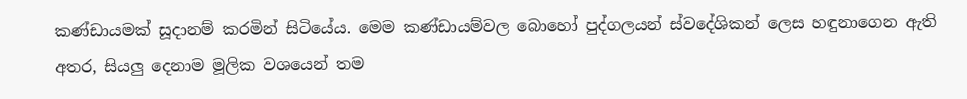කණ්ඩායමක් සූදානම් කරමින් සිටියේය. මෙම කණ්ඩායම්වල බොහෝ පුද්ගලයන් ස්වදේශිකන් ලෙස හඳුනාගෙන ඇති අතර, සියලු දෙනාම මූලික වශයෙන් තම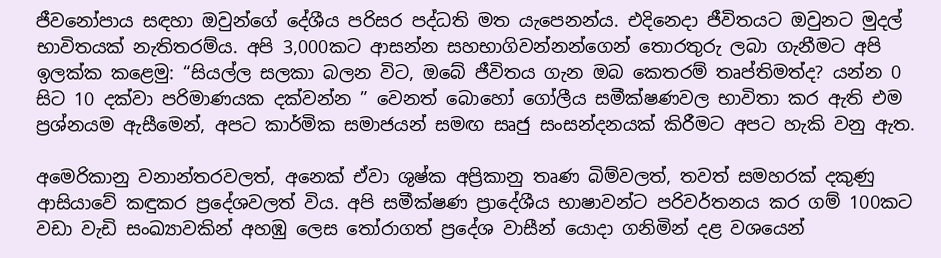ජීවනෝපාය සඳහා ඔවුන්ගේ දේශීය පරිසර පද්ධති මත යැපෙනන්ය. එදිනෙදා ජීවිතයට ඔවුනට මුදල් භාවිතයක් නැතිතරම්ය. අපි 3,000කට ආසන්න සහභාගිවන්නන්ගෙන් තොරතුරු ලබා ගැනීමට අපි ඉලක්ක කළෙමු: “සියල්ල සලකා බලන විට, ඔබේ ජීවිතය ගැන ඔබ කෙතරම් තෘප්තිමත්ද? යන්න 0 සිට 10 දක්වා පරිමාණයක දක්වන්න ” වෙනත් බොහෝ ගෝලීය සමීක්ෂණවල භාවිතා කර ඇති එම ප්‍රශ්නයම ඇසීමෙන්, අපට කාර්මික සමාජයන් සමඟ සෘජු සංසන්දනයක් කිරීමට අපට හැකි වනු ඇත.

අමෙරිකානු වනාන්තරවලත්, අනෙක් ඒවා ශුෂ්ක අප්‍රිකානු තෘණ බිම්වලත්, තවත් සමහරක් දකුණු ආසියාවේ කඳුකර ප්‍රදේශවලත් විය. අපි සමීක්ෂණ ප්‍රාදේශීය භාෂාවන්ට පරිවර්තනය කර ගම් 100කට වඩා වැඩි සංඛ්‍යාවකින් අහඹු ලෙස තෝරාගත් ප්‍රදේශ වාසීන් යොදා ගනිමින් දළ වශයෙන්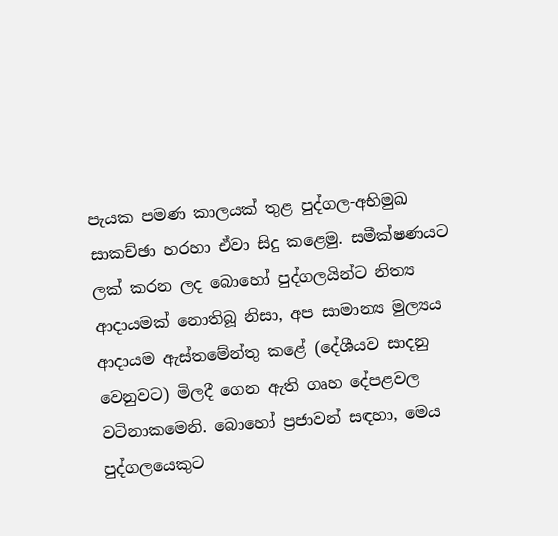පැයක පමණ කාලයක් තුළ පුද්ගල-අභිමුඛ සාකච්ඡා හරහා ඒවා සිදු කළෙමු. සමීක්ෂණයට ලක් කරන ලද බොහෝ පුද්ගලයින්ට නිත්‍ය ආදායමක් නොතිබූ නිසා, අප සාමාන්‍ය මුල්‍යය ආදායම ඇස්තමේන්තු කළේ (දේශීයව සාදනු වෙනුවට) මිලදී ගෙන ඇති ගෘහ දේපළවල වටිනාකමෙනි. බොහෝ ප්‍රජාවන් සඳහා, මෙය පුද්ගලයෙකුට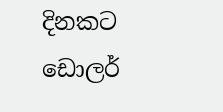දිනකට ඩොලර්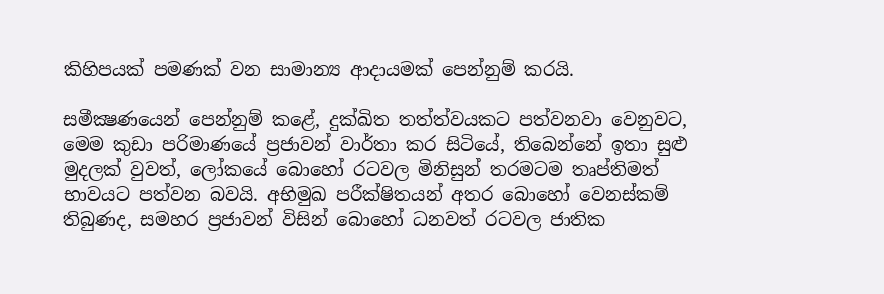කිහිපයක් පමණක් වන සාමාන්‍ය ආදායමක් පෙන්නුම් කරයි.

සමීක්‍ෂණයෙන් පෙන්නුම් කළේ, දුක්ඛිත තත්ත්වයකට පත්වනවා වෙනුවට, මෙම කුඩා පරිමාණයේ ප්‍රජාවන් වාර්තා කර සිටියේ, තිබෙන්නේ ඉතා සුළු මුදලක් වුවත්, ලෝකයේ බොහෝ රටවල මිනිසුන් තරමටම තෘප්තිමත් භාවයට පත්වන බවයි. අභිමුඛ පරීක්ෂිතයන් අතර බොහෝ වෙනස්කම් තිබුණද, සමහර ප්‍රජාවන් විසින් බොහෝ ධනවත් රටවල ජාතික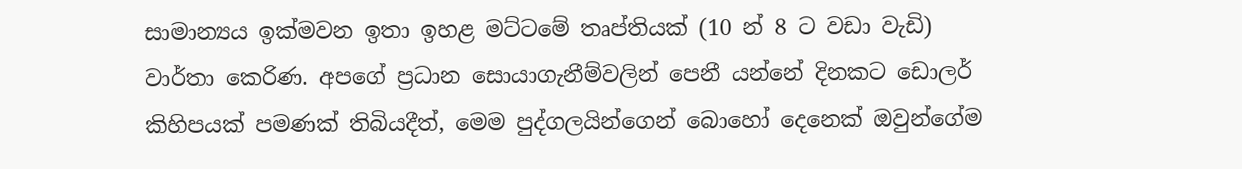සාමාන්‍යය ඉක්මවන ඉතා ඉහළ මට්ටමේ තෘප්තියක් (10 න් 8 ට වඩා වැඩි) වාර්තා කෙරිණ. අපගේ ප්‍රධාන සොයාගැනීම්වලින් පෙනී යන්නේ දිනකට ඩොලර් කිහිපයක් පමණක් තිබියදීත්, මෙම පුද්ගලයින්ගෙන් බොහෝ දෙනෙක් ඔවුන්ගේම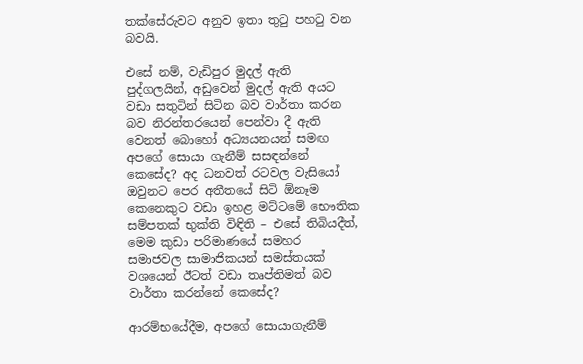තක්සේරුවට අනුව ඉතා තුටු පහ‍ටු වන බවයි.

එසේ නම්, වැඩිපුර මුදල් ඇති පුද්ගලයින්, අඩුවෙන් මුදල් ඇති අයට වඩා සතුටින් සිටින බව වාර්තා කරන බව නිරන්තරයෙන් පෙන්වා දී ඇති වෙනත් බොහෝ අධ්‍යයනයන් සමඟ අපගේ සොයා ගැනීම් සසඳන්නේ කෙසේද? අද ධනවත් රටවල වැසියෝ ඔවුනට පෙර අතීතයේ සිටි ඕනෑම කෙනෙකුට වඩා ඉහළ මට්ටමේ භෞතික සම්පතක් භුක්ති විඳිති – එසේ තිබියදීත්, මෙම කුඩා පරිමාණයේ සමහර සමාජවල සාමාජිකයන් සමස්තයක් වශයෙන් ඊටත් වඩා තෘප්තිමත් බව වාර්තා කරන්නේ කෙසේද?

ආරම්භයේදීම, අපගේ සොයාගැනීම්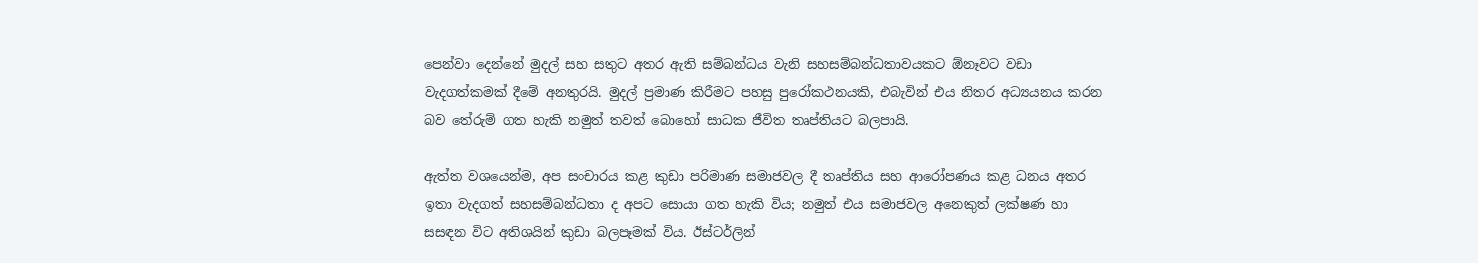පෙන්වා දෙන්නේ මුදල් සහ සතුට අතර ඇති සම්බන්ධය වැනි සහසම්බන්ධතාවයකට ඕනෑවට වඩා වැදගත්කමක් දීමේ අනතුරයි. මුදල් ප්‍රමාණ කිරීමට පහසු පුරෝකථනයකි, එබැවින් එය නිතර අධ්‍යයනය කරන බව තේරුම් ගත හැකි නමුත් තවත් බොහෝ සාධක ජීවිත තෘප්තියට බලපායි.

ඇත්ත වශයෙන්ම, අප සංචාරය කළ කුඩා පරිමාණ සමාජවල දී තෘප්තිය සහ ආරෝපණය කළ ධනය අතර ඉතා වැදගත් සහසම්බන්ධතා ද අපට සොයා ගත හැකි විය; නමුත් එය සමාජවල අනෙකුත් ලක්ෂණ හා සසඳන විට අතිශයින් කුඩා බලපෑමක් විය. ඊස්ටර්ලින්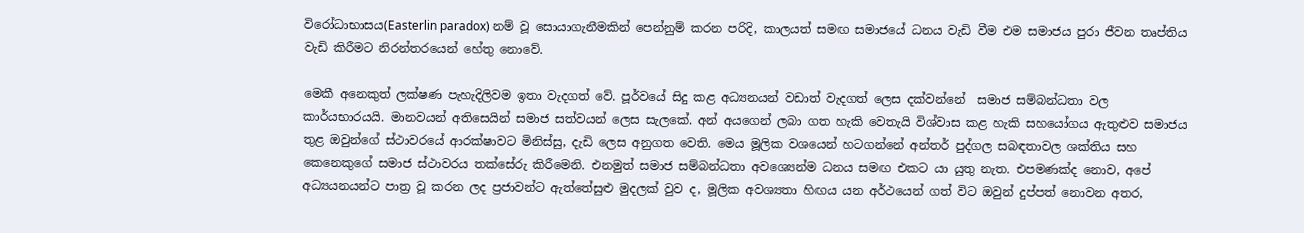විරෝධාභාසය(Easterlin paradox) නම් වූ සොයාගැනීමකින් පෙන්නුම් කරන පරිදි, කාලයත් සමඟ සමාජයේ ධනය වැඩි වීම එම සමාජය පුරා ජීවන තෘප්තිය වැඩි කිරීමට නිරන්තරයෙන් හේතු නොවේ.

මෙකී අනෙකුත් ලක්ෂණ පැහැදිලිවම ඉතා වැදගත් වේ. පූර්වයේ සිදු කළ අධ්‍යනයන් වඩාත් වැදගත් ලෙස දක්වන්නේ  සමාජ සම්බන්ධතා වල කාර්යභාරයයි. මානවයන් අතිසෙයින් සමාජ සත්වයන් ලෙස සැලකේ. අන් අයගෙන් ලබා ගත හැකි වෙතැයි විශ්වාස කළ හැකි සහයෝගය ඇතුළුව සමාජය තුළ ඔවුන්ගේ ස්ථාවරයේ ආරක්ෂාවට මිනිස්සු, දැඩි ලෙස අනුගත වෙති. මෙය මූලික වශයෙන් හටගන්නේ අන්තර් පුද්ගල සබඳතාවල ශක්තිය සහ කෙනෙකුගේ සමාජ ස්ථාවරය තක්සේරු කිරීමෙනි. එනමුත් සමාජ සම්බන්ධතා අවශ්‍යෙන්ම ධනය සමඟ එකට යා යුතු නැත. එපමණක්ද නොව, අපේ අධ්‍යයනයන්ට පාත්‍ර වූ කරන ලද ප්‍රජාවන්ට ඇත්තේසුළු මුදලක් වුව ද, මූලික අවශ්‍යතා හිඟය යන අර්ථයෙන් ගත් විට ඔවුන් දුප්පත් නොවන අතර,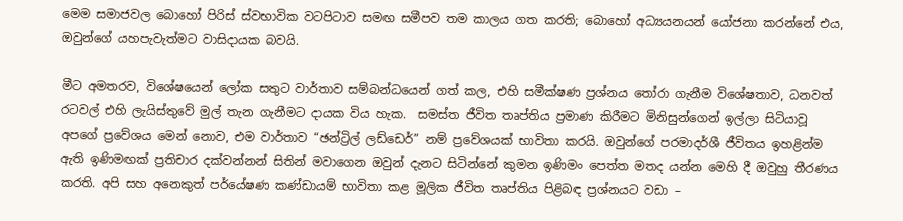මෙම සමාජවල බොහෝ පිරිස් ස්වභාවික වටපිටාව සමඟ සමීපව තම කාලය ගත කරති; බොහෝ අධ්‍යයනයන් යෝජනා කරන්නේ එය, ඔවුන්ගේ යහපැවැත්මට වාසිදායක බවයි.

මීට අමතරව, විශේෂයෙන් ලෝක සතුට වාර්තාව සම්බන්ධයෙන් ගත් කල, එහි සමීක්ෂණ ප්‍රශ්නය තෝරා ගැනීම විශේෂතාව, ධනවත් රටවල් එහි ලැයිස්තුවේ මුල් තැන ගැනීමට දායක විය හැක.  සමස්ත ජීවිත තෘප්තිය ප්‍රමාණ කිරීමට මිනිසුන්ගෙන් ඉල්ලා සිටියාවූ අපගේ ප්‍රවේශය මෙන් නොව, එම වාර්තාව “ඡන්ට්‍රිල් ලඩ්ඩෙර්” නම් ප්‍රවේශයක් භාවිතා කරයි. ඔවුන්ගේ පරමාදර්ශී ජීවිතය ඉහළින්ම ඇති ඉණිමඟක් ප්‍රතිචාර දක්වන්නන් සිතින් මවාගෙන ඔවුන් දැනට සිටින්නේ කුමන ඉණිමං පෙත්ත මතද යන්න මෙහි දී ඔවුහු තීරණය කරති. අපි සහ අනෙකුත් පර්යේෂණ කණ්ඩායම් භාවිතා කළ මූලික ජීවිත තෘප්තිය පිළිබඳ ප්‍රශ්නයට වඩා –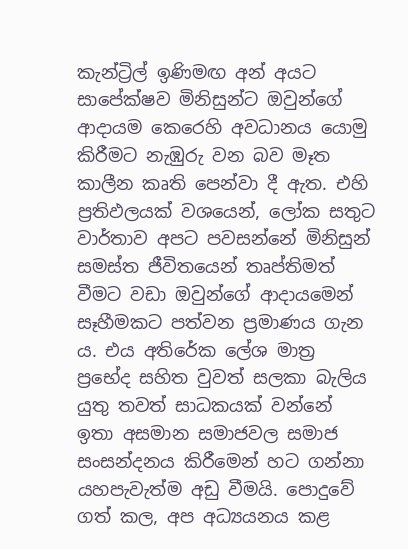කැන්ට්‍රිල් ඉණිමඟ අන් අයට සාපේක්ෂව මිනිසුන්ට ඔවුන්ගේ ආදායම කෙරෙහි අවධානය යොමු කිරීමට නැඹුරු වන බව මෑත කාලීන කෘති පෙන්වා දී ඇත. එහි ප්‍රතිඵලයක් වශයෙන්, ලෝක සතුට වාර්තාව අපට පවසන්නේ මිනිසුන් සමස්ත ජීවිතයෙන් තෘප්තිමත් වීමට වඩා ඔවුන්ගේ ආදායමෙන් සෑහීමකට පත්වන ප්‍රමාණය ගැන ය. එය අතිරේක ලේශ මාත්‍ර ප්‍රභේද සහිත වුවත් සලකා බැලිය යුතු තවත් සාධකයක් වන්නේ ඉතා අසමාන සමාජවල සමාජ සංසන්දනය කිරීමෙන් හට ගන්නා යහපැවැත්ම අඩු වීමයි. පොදුවේ ගත් කල, අප අධ්‍යයනය කළ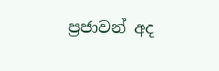ප්‍රජාවන් අද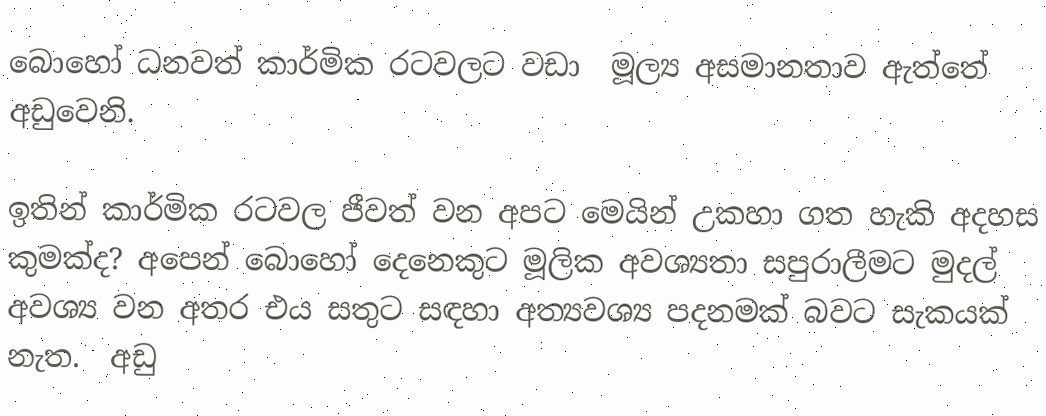බොහෝ ධනවත් කාර්මික රටවලට වඩා  මූල්‍ය අසමානතාව ඇත්තේ අඩුවෙනි.

ඉතින් කාර්මික රටවල ජීවත් වන අපට මෙයින් උකහා ගත හැකි අදහස කුමක්ද? අපෙන් බොහෝ දෙනෙකුට මූලික අවශ්‍යතා සපුරාලීමට මුදල් අවශ්‍ය වන අතර එය සතුට සඳහා අත්‍යවශ්‍ය පදනමක් බවට සැකයක් නැත.  අඩු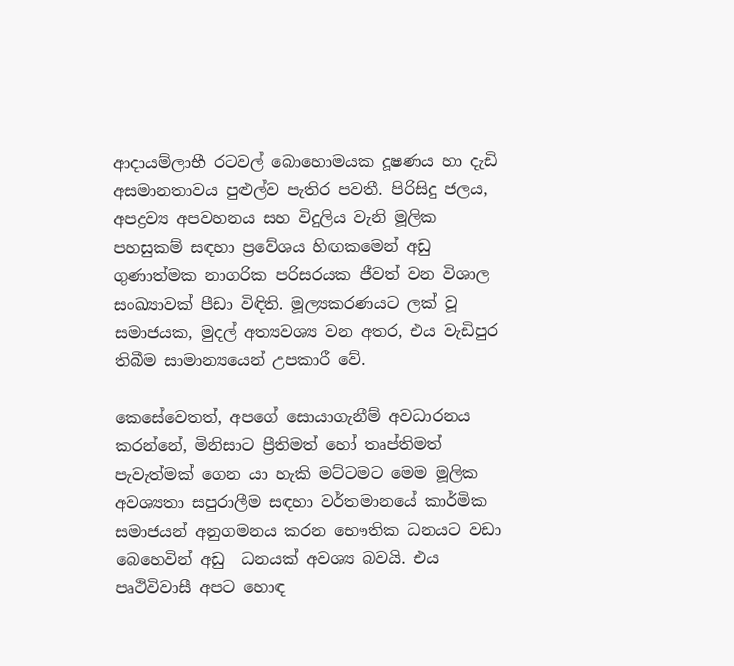ආදායම්ලාභී රටවල් බොහොමයක දූෂණය හා දැඩි අසමානතාවය පුළුල්ව පැතිර පවතී. පිරිසිදු ජලය, අපද්‍රව්‍ය අපවහනය සහ විදුලිය වැනි මූලික පහසුකම් සඳහා ප්‍රවේශය හිඟකමෙන් අඩු ගුණාත්මක නාගරික පරිසරයක ජීවත් වන විශාල සංඛ්‍යාවක් පීඩා විඳිති. මූල්‍යකරණයට ලක් වූ සමාජයක, මුදල් අත්‍යවශ්‍ය වන අතර, එය වැඩිපුර තිබීම සාමාන්‍යයෙන් උපකාරී වේ.

කෙසේවෙතත්, අපගේ සොයාගැනීම් අවධාරනය කරන්නේ, මිනිසාට ප්‍රීතිමත් හෝ තෘප්තිමත් පැවැත්මක් ගෙන යා හැකි මට්ටමට මෙම මූලික අවශ්‍යතා සපුරාලීම සඳහා වර්තමානයේ කාර්මික සමාජයන් අනුගමනය කරන භෞතික ධනයට වඩා බෙහෙවින් අඩු  ධනයක් අවශ්‍ය බවයි. එය  පෘථිවිවාසී අපට හොඳ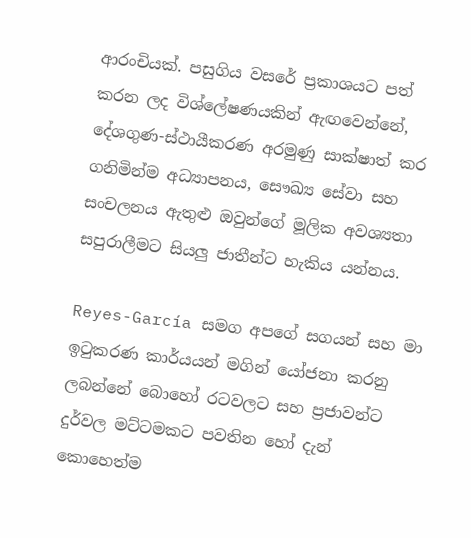ආරංචියක්. පසුගිය වසරේ ප්‍රකාශයට පත් කරන ලද විශ්ලේෂණයකින් ඇඟවෙන්නේ, දේශගුණ-ස්ථායීකරණ අරමුණු සාක්ෂාත් කර ගනිමින්ම අධ්‍යාපනය, සෞඛ්‍ය සේවා සහ සංචලනය ඇතුළු ඔවුන්ගේ මූලික අවශ්‍යතා සපුරාලීමට සියලු ජාතීන්ට හැකිය යන්නය.

Reyes-García සමග අපගේ සගයන් සහ මා ඉ‍ටුකරණ කාර්යයන් මගින් යෝජනා කරනු ලබන්නේ බොහෝ රටවලට සහ ප්‍රජාවන්ට දුර්වල මට්ටමකට පවතින හෝ දැන් කොහෙත්ම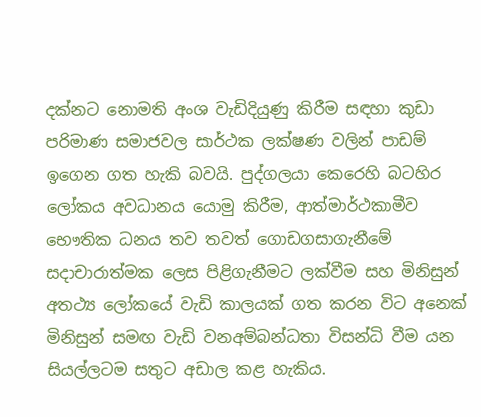දක්නට නොමති අංශ වැඩිදියුණු කිරීම සඳහා කුඩා පරිමාණ සමාජවල සාර්ථක ලක්ෂණ වලින් පාඩම් ඉගෙන ගත හැකි බවයි. පුද්ගලයා කෙරෙහි බටහිර ලෝකය අවධානය යොමු කිරීම, ආත්මාර්ථකාමීව භෞතික ධනය තව තවත් ගොඩගසාගැනීමේ සදාචාරාත්මක ලෙස පිළිගැනීමට ලක්වීම සහ මිනිසුන් අතථ්‍ය ලෝකයේ වැඩි කාලයක් ගත කරන විට අනෙක් මිනිසුන් සමඟ වැඩි වනඅම්බන්ධතා විසන්ධි වීම යන සියල්ලටම සතුට අඩාල කළ හැකිය.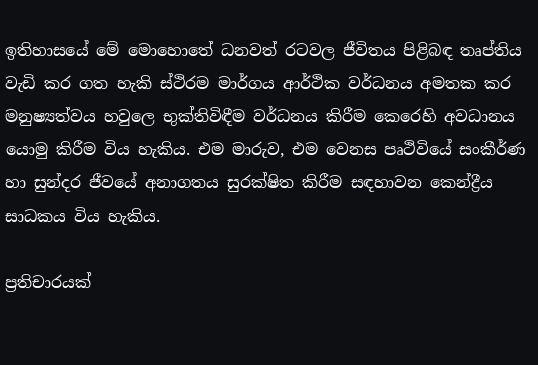ඉතිහාසයේ මේ මොහොතේ ධනවත් රටවල ජීවිතය පිළිබඳ තෘප්තිය වැඩි කර ගත හැකි ස්ථිරම මාර්ගය ආර්ථික වර්ධනය අමතක කර  මනුෂ්‍යත්වය හවුලෙ භුක්තිවිඳීම වර්ධනය කිරීම කෙරෙහි අවධානය යොමු කිරීම විය හැකිය. එම මාරුව, එම වෙනස පෘථිවියේ සංකීර්ණ හා සුන්දර ජීවයේ අනාගතය සුරක්ෂිත කිරීම සඳහාවන කෙන්ද්‍රීය සාධකය විය හැකිය.

ප්‍රතිචාරයක්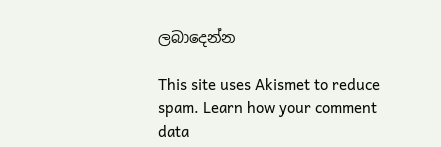ලබාදෙන්න

This site uses Akismet to reduce spam. Learn how your comment data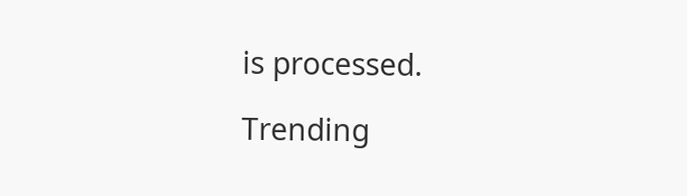is processed.

Trending